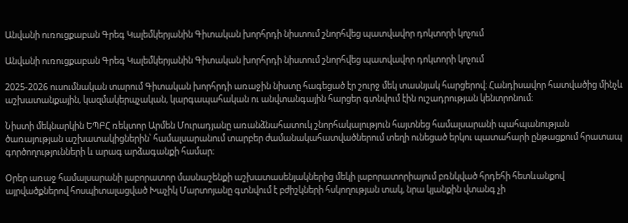Անվանի ուռուցքաբան Գրեգ Կալեմկերյանին Գիտական խորհրդի նիստում շնորհվեց պատվավոր դոկտորի կոչում

Անվանի ուռուցքաբան Գրեգ Կալեմկերյանին Գիտական խորհրդի նիստում շնորհվեց պատվավոր դոկտորի կոչում

2025-2026 ուսումնական տարում Գիտական խորհրդի առաջին նիստը հագեցած էր շուրջ մեկ տասնյակ հարցերով։ Հանդիսավոր հատվածից մինչև աշխատանքային, կազմակերպչական, կարգապահական ու անվտանգային հարցեր գտնվում էին ուշադրության կենտրոնում։

Նիստի մեկնարկին ԵՊԲՀ ռեկտոր Արմեն Մուրադյանը առանձնահատուկ շնորհակալություն հայտնեց համալսարանի պահպանության ծառայության աշխատակիցներին՝ համալսարանում տարբեր ժամանակահատվածներում տեղի ունեցած երկու պատահարի ընթացքում հրատապ գործողությունների և արագ արձագանքի համար։

Օրեր առաջ համալսարանի լաբորատոր մասնաշենքի աշխատասենյակներից մեկի լաբորատորիայում բռնկված հրդեհի հետևանքով այրվածքներով հոսպիտալացված Խաչիկ Մարտոյանը գտնվում է բժիշկների հսկողության տակ, նրա կյանքին վտանգ չի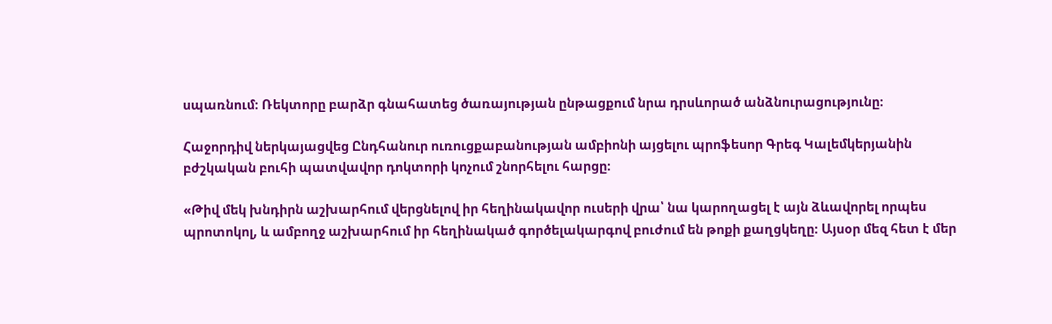սպառնում։ Ռեկտորը բարձր գնահատեց ծառայության ընթացքում նրա դրսևորած անձնուրացությունը։

Հաջորդիվ ներկայացվեց Ընդհանուր ուռուցքաբանության ամբիոնի այցելու պրոֆեսոր Գրեգ Կալեմկերյանին բժշկական բուհի պատվավոր դոկտորի կոչում շնորհելու հարցը։

«Թիվ մեկ խնդիրն աշխարհում վերցնելով իր հեղինակավոր ուսերի վրա՝ նա կարողացել է այն ձևավորել որպես պրոտոկոլ, և ամբողջ աշխարհում իր հեղինակած գործելակարգով բուժում են թոքի քաղցկեղը։ Այսօր մեզ հետ է մեր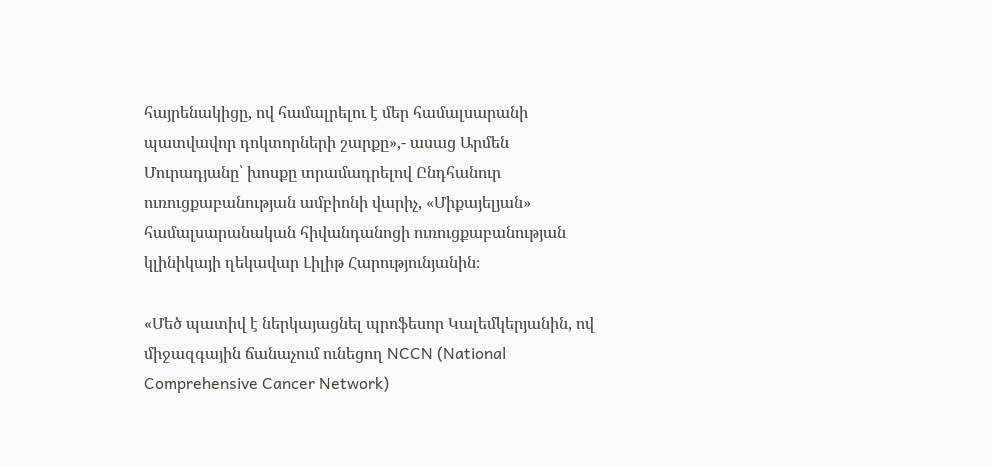հայրենակիցը, ով համալրելու է մեր համալսարանի պատվավոր դոկտորների շարքը»,- ասաց Արմեն Մուրադյանը՝ խոսքը տրամադրելով Ընդհանուր ուռուցքաբանության ամբիոնի վարիչ, «Միքայելյան» համալսարանական հիվանդանոցի ուռուցքաբանության կլինիկայի ղեկավար Լիլիթ Հարությունյանին։

«Մեծ պատիվ է ներկայացնել պրոֆեսոր Կալեմկերյանին, ով միջազգային ճանաչում ունեցող NCCN (National Comprehensive Cancer Network)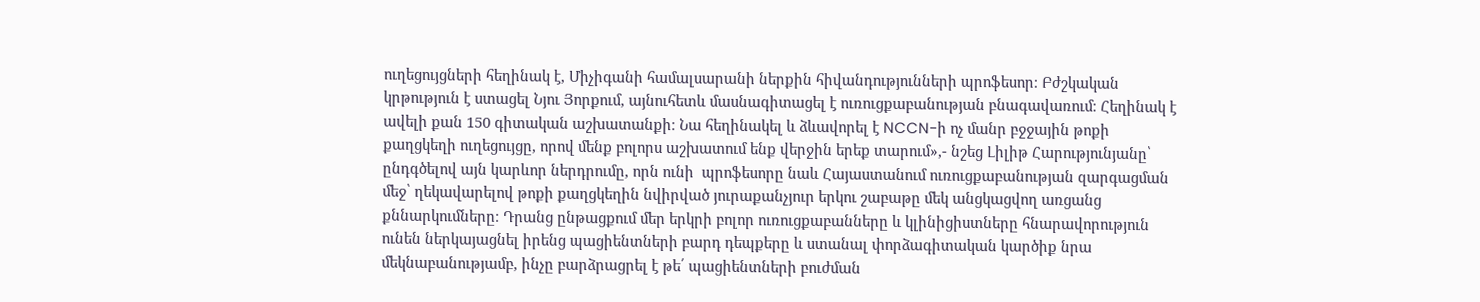ուղեցույցների հեղինակ է, Միչիգանի համալսարանի ներքին հիվանդությունների պրոֆեսոր։ Բժշկական կրթություն է ստացել Նյու Յորքում, այնուհետև մասնագիտացել է ուռուցքաբանության բնագավառում։ Հեղինակ է ավելի քան 150 գիտական աշխատանքի։ Նա հեղինակել և ձևավորել է NCCN-ի ոչ մանր բջջային թոքի քաղցկեղի ուղեցույցը, որով մենք բոլորս աշխատում ենք վերջին երեք տարում»,- նշեց Լիլիթ Հարությունյանը՝ ընդգծելով այն կարևոր ներդրումը, որն ունի  պրոֆեսորը նաև Հայաստանում ուռուցքաբանության զարգացման մեջ՝ ղեկավարելով թոքի քաղցկեղին նվիրված յուրաքանչյուր երկու շաբաթը մեկ անցկացվող առցանց քննարկումները։ Դրանց ընթացքում մեր երկրի բոլոր ուռուցքաբանները և կլինիցիստները հնարավորություն ունեն ներկայացնել իրենց պացիենտների բարդ դեպքերը և ստանալ փորձագիտական կարծիք նրա մեկնաբանությամբ, ինչը բարձրացրել է թե՛ պացիենտների բուժման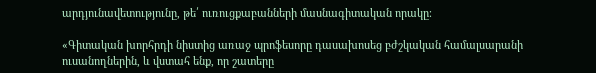արդյունավետությունը, թե՛ ուռուցքաբանների մասնագիտական որակը։

«Գիտական խորհրդի նիստից առաջ պրոֆեսորը դասախոսեց բժշկական համալսարանի ուսանողներին, և վստահ ենք, որ շատերը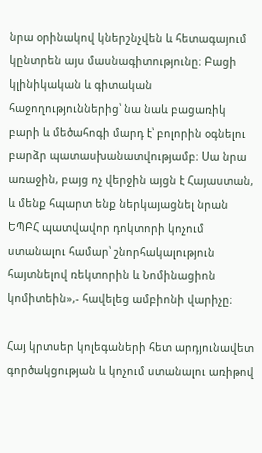նրա օրինակով կներշնչվեն և հետագայում կընտրեն այս մասնագիտությունը։ Բացի կլինիկական և գիտական հաջողություններից՝ նա նաև բացառիկ բարի և մեծահոգի մարդ է՝ բոլորին օգնելու բարձր պատասխանատվությամբ։ Սա նրա առաջին, բայց ոչ վերջին այցն է Հայաստան, և մենք հպարտ ենք ներկայացնել նրան ԵՊԲՀ պատվավոր դոկտորի կոչում ստանալու համար՝ շնորհակալություն հայտնելով ռեկտորին և Նոմինացիոն կոմիտեին»,- հավելեց ամբիոնի վարիչը։

Հայ կրտսեր կոլեգաների հետ արդյունավետ գործակցության և կոչում ստանալու առիթով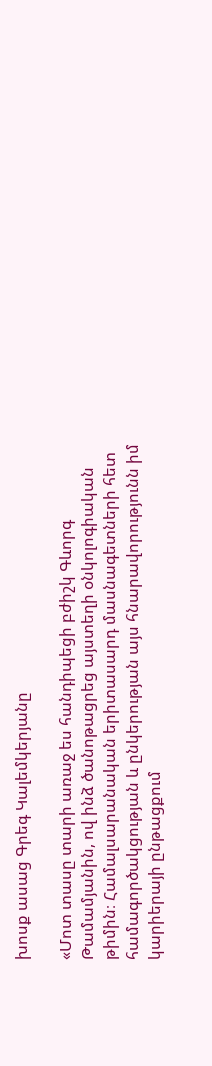խոսք ասաց Գրեգ Կալեմկերյանը

«Մոտ տասը տարի առաջ ես հանդիպեցի բժիշկ Գևորգ Թամամյանին, ով ինձ ծանոթացրեց այստեղի օնկոլոգիական թիմին։ Համալսարանական երիտասարդ մասնագետների հետ համագործակցության և ընկերության այս հնարավորությունն իմ կարիերայի ընթացքում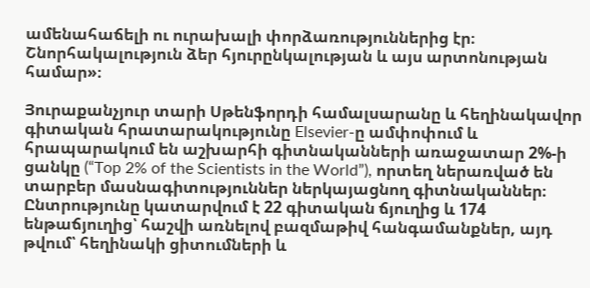ամենահաճելի ու ուրախալի փորձառություններից էր։ Շնորհակալություն ձեր հյուրընկալության և այս արտոնության համար»։

Յուրաքանչյուր տարի Սթենֆորդի համալսարանը և հեղինակավոր գիտական հրատարակությունը Elsevier-ը ամփոփում և հրապարակում են աշխարհի գիտնականների առաջատար 2%-ի ցանկը (“Top 2% of the Scientists in the World”), որտեղ ներառված են տարբեր մասնագիտություններ ներկայացնող գիտնականներ։ Ընտրությունը կատարվում է 22 գիտական ճյուղից և 174 ենթաճյուղից՝ հաշվի առնելով բազմաթիվ հանգամանքներ, այդ թվում՝ հեղինակի ցիտումների և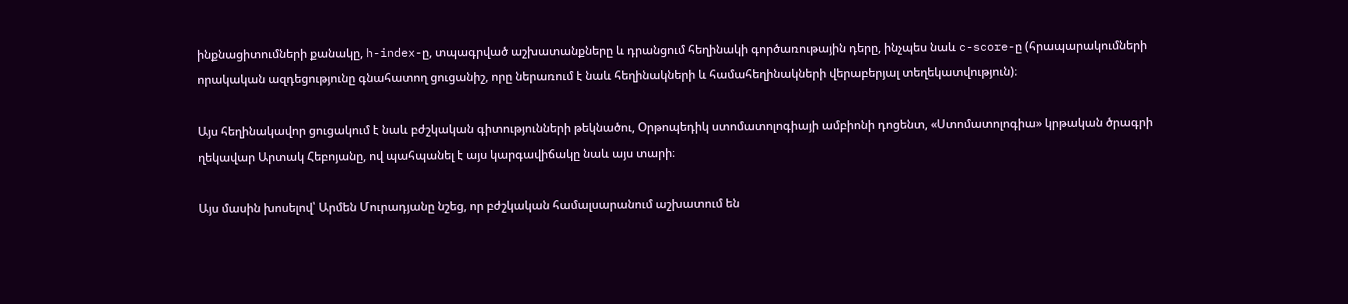ինքնացիտումների քանակը, h-index-ը, տպագրված աշխատանքները և դրանցում հեղինակի գործառութային դերը, ինչպես նաև c-score-ը (հրապարակումների որակական ազդեցությունը գնահատող ցուցանիշ, որը ներառում է նաև հեղինակների և համահեղինակների վերաբերյալ տեղեկատվություն)։

Այս հեղինակավոր ցուցակում է նաև բժշկական գիտությունների թեկնածու, Օրթոպեդիկ ստոմատոլոգիայի ամբիոնի դոցենտ, «Ստոմատոլոգիա» կրթական ծրագրի ղեկավար Արտակ Հեբոյանը, ով պահպանել է այս կարգավիճակը նաև այս տարի։

Այս մասին խոսելով՝ Արմեն Մուրադյանը նշեց, որ բժշկական համալսարանում աշխատում են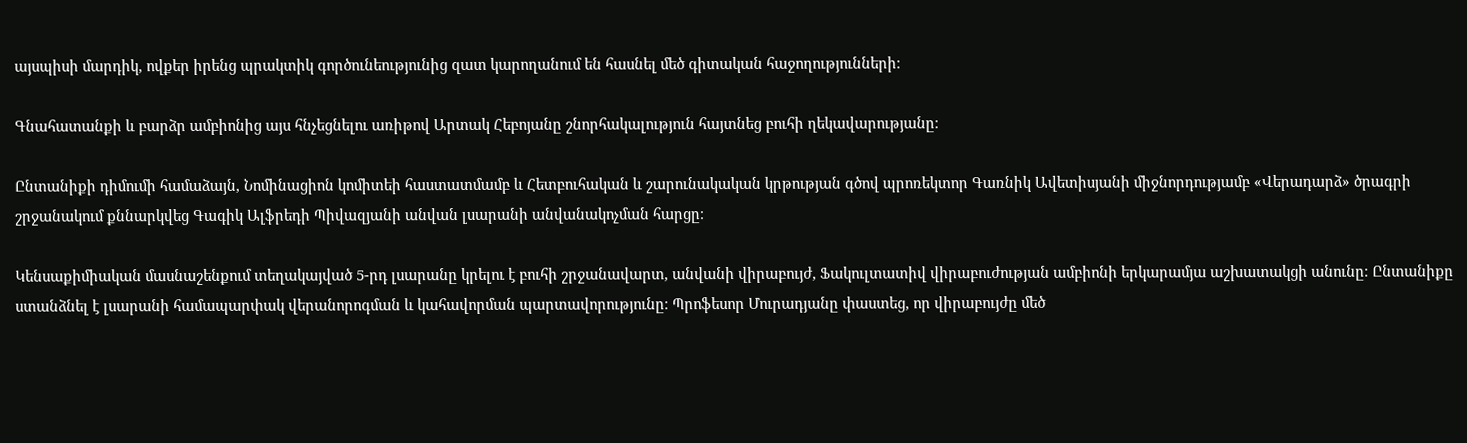այսպիսի մարդիկ, ովքեր իրենց պրակտիկ գործունեությունից զատ կարողանում են հասնել մեծ գիտական հաջողությունների։

Գնահատանքի և բարձր ամբիոնից այս հնչեցնելու առիթով Արտակ Հեբոյանը շնորհակալություն հայտնեց բուհի ղեկավարությանը։

Ընտանիքի դիմումի համաձայն, Նոմինացիոն կոմիտեի հաստատմամբ և Հետբուհական և շարունակական կրթության գծով պրոռեկտոր Գառնիկ Ավետիսյանի միջնորդությամբ «Վերադարձ» ծրագրի շրջանակում քննարկվեց Գագիկ Ալֆրեդի Պիվազյանի անվան լսարանի անվանակոչման հարցը։

Կենսաքիմիական մասնաշենքում տեղակայված 5-րդ լսարանը կրելու է բուհի շրջանավարտ, անվանի վիրաբույժ, Ֆակուլտատիվ վիրաբուժության ամբիոնի երկարամյա աշխատակցի անունը։ Ընտանիքը ստանձնել է լսարանի համապարփակ վերանորոգման և կահավորման պարտավորությունը։ Պրոֆեսոր Մուրադյանը փաստեց, որ վիրաբույժը մեծ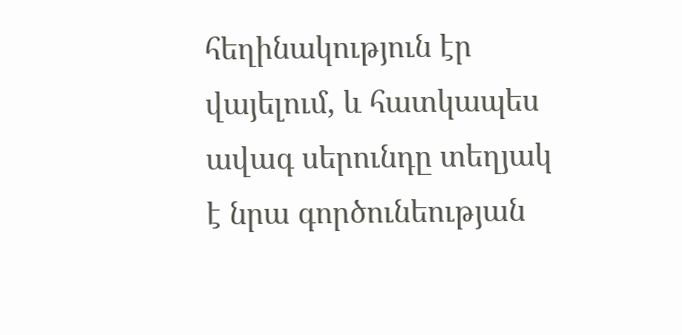հեղինակություն էր վայելում, և հատկապես ավագ սերունդը տեղյակ է նրա գործունեության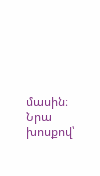մասին։ Նրա խոսքով՝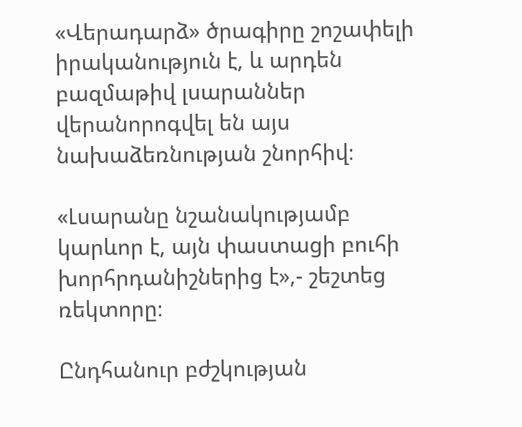«Վերադարձ» ծրագիրը շոշափելի իրականություն է, և արդեն բազմաթիվ լսարաններ վերանորոգվել են այս նախաձեռնության շնորհիվ։

«Լսարանը նշանակությամբ կարևոր է, այն փաստացի բուհի խորհրդանիշներից է»,- շեշտեց ռեկտորը։

Ընդհանուր բժշկության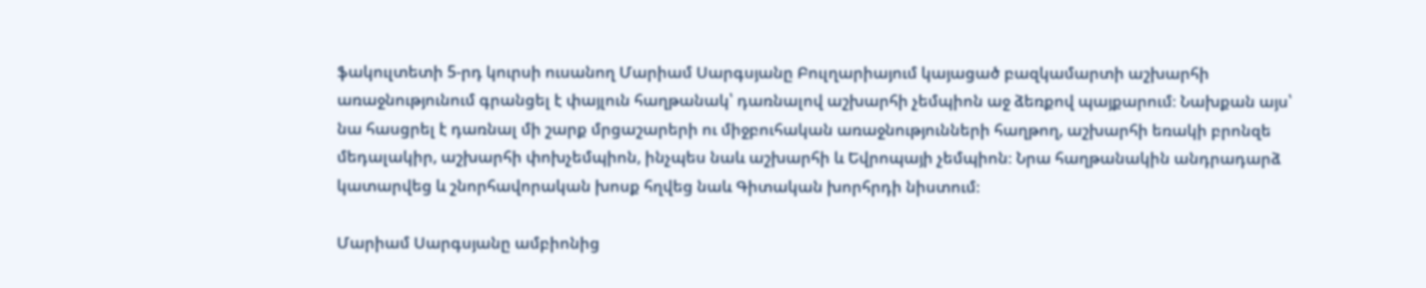ֆակուլտետի 5-րդ կուրսի ուսանող Մարիամ Սարգսյանը Բուլղարիայում կայացած բազկամարտի աշխարհի առաջնությունում գրանցել է փայլուն հաղթանակ՝ դառնալով աշխարհի չեմպիոն աջ ձեռքով պայքարում։ Նախքան այս՝ նա հասցրել է դառնալ մի շարք մրցաշարերի ու միջբուհական առաջնությունների հաղթող, աշխարհի եռակի բրոնզե մեդալակիր, աշխարհի փոխչեմպիոն, ինչպես նաև աշխարհի և Եվրոպայի չեմպիոն։ Նրա հաղթանակին անդրադարձ կատարվեց և շնորհավորական խոսք հղվեց նաև Գիտական խորհրդի նիստում։

Մարիամ Սարգսյանը ամբիոնից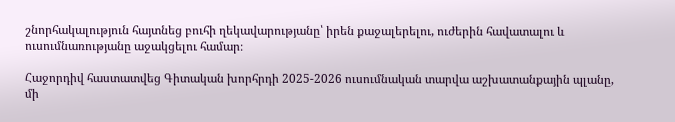շնորհակալություն հայտնեց բուհի ղեկավարությանը՝ իրեն քաջալերելու, ուժերին հավատալու և ուսումնառությանը աջակցելու համար։

Հաջորդիվ հաստատվեց Գիտական խորհրդի 2025-2026 ուսումնական տարվա աշխատանքային պլանը, մի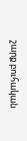շարք բուհական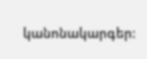կանոնակարգեր: